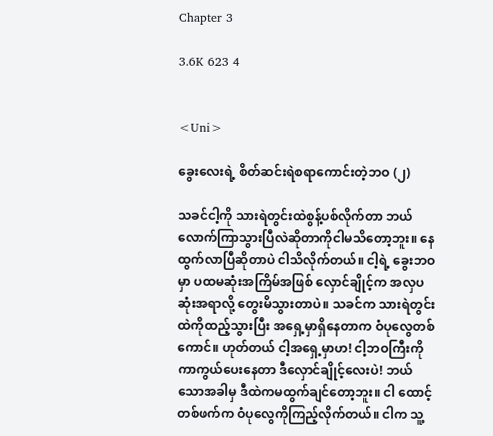Chapter 3

3.6K 623 4


<Uni>

ခွေးလေးရဲ့ စိတ်ဆင်းရဲစရာကောင်းတဲ့ဘဝ (၂)

သခင်ငါ့ကို သားရဲတွင်းထဲစွန့်ပစ်လိုက်တာ ဘယ်လောက်ကြာသွားပြီလဲဆိုတာကိုငါမသိတော့ဘူး။ နေထွက်လာပြီဆိုတာပဲ ငါသိလိုက်တယ်။ ငါ့ရဲ့ ခွေးဘဝမှာ ပထမဆုံးအကြိမ်အဖြစ် လှောင်ချိုင့်က အလှပဆုံးအရာလို့ တွေးမိသွားတာပဲ။ သခင်က သားရဲတွင်းထဲကိုထည့်သွားပြီး အရှေ့မှာရှိနေတာက ဝံပုလွေတစ်ကောင်။ ဟုတ်တယ် ငါ့အရှေ့မှာဟ! ငါ့ဘဝကြီးကို ကာကွယ်ပေးနေတာ ဒီလှောင်ချိုင့်လေးပဲ! ဘယ်သောအခါမှ ဒီထဲကမထွက်ချင်တော့ဘူး။ ငါ ထောင့်တစ်ဖက်က ဝံပုလွေကိုကြည့်လိုက်တယ်။ ငါက သူ့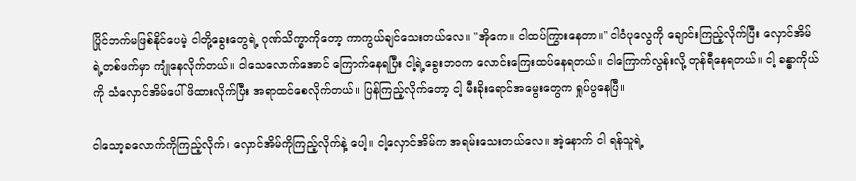ပြိုင်ဘက်မဖြစ်နိုင်ပေမဲ့ ငါတို့ခွေးတွေရဲ့ ဂုဏ်သိက္ခာကိုတော့ ကာကွယ်ချင်သေးတယ်လေ။ "အိုကေ။ ငါထပ်ကြွားနေတာ။" ငါဝံပုလွေကို ချောင်းကြည့်လိုက်ပြီး လှောင်အိမ်ရဲ့တစ်ဖက်မှာ ကျုံနေလိုက်တယ်။ ငါသေလောက်အောင် ကြောက်နေရပြီး ငါ့ရဲ့ခွေးဘဝက လောင်းကြေးထပ်နေရတယ်။ ငါကြောက်လွန်းလို့ တုန်ရီနေရတယ်။ ငါ့ ခန္ဓာကိုယ်ကို သံလှောင်အိမ်ပေါ်ဖိထားလိုက်ပြီး အရာထင်စေလိုက်တယ်။ ပြန်ကြည့်လိုက်တော့ ငါ့ မီးခိုးရောင်အမွေးတွေက ရှုပ်ပွနေပြီ။

ငါသော့ခလောက်ကိုကြည့်လိုက်၊ လှောင်အိမ်ကိုကြည့်လိုက်နဲ့ ပေါ့။ ငါ့လှောင်အိမ်က အရမ်းသေးတယ်လေ။ အဲ့နောက် ငါ ရန်သူရဲ့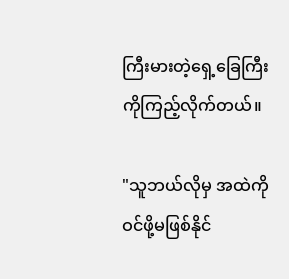ကြီးမားတဲ့ရှေ့ခြေကြီးကိုကြည့်လိုက်တယ်။

"သူဘယ်လိုမှ အထဲကိုဝင်ဖို့မဖြစ်နိုင်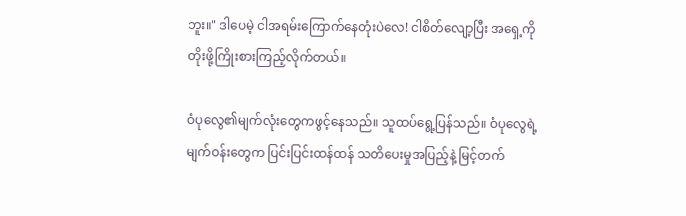ဘူး။" ဒါပေမဲ့ ငါအရမ်းကြောက်နေတုံးပဲလေ! ငါစိတ်လျော့ပြီး အရှေ့ကိုတိုးဖို့ကြိုးစားကြည့်လိုက်တယ်။

ဝံပုလွေ၏မျက်လုံးတွေကဖွင့်နေသည်။ သူထပ်ရွေ့ပြန်သည်။ ဝံပုလွေရဲ့ မျက်ဝန်းတွေက ပြင်းပြင်းထန်ထန် သတိပေးမှုအပြည့်နဲ့ မြင့်တက်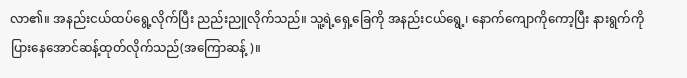လာ၏။ အနည်းငယ်ထပ်ရွေ့လိုက်ပြီး ညည်းညူလိုက်သည်။ သူ့ရဲ့ရှေ့ခြေကို အနည်းငယ်ရွေ့၊ နောက်ကျောကိုကော့ပြီး နားရွက်ကိုပြားနေအောင်ဆန့်ထုတ်လိုက်သည်(အကြောဆန့်)။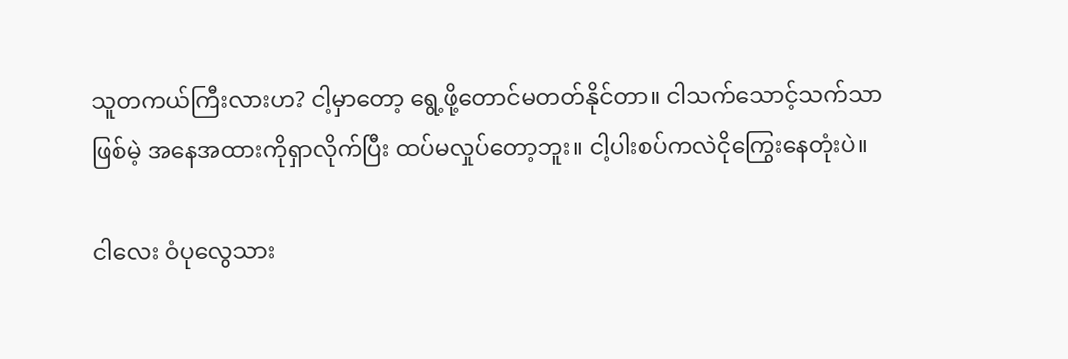သူတကယ်ကြီးလားဟ? ငါ့မှာတော့ ရွေ့ဖို့တောင်မတတ်နိုင်တာ။ ငါသက်သောင့်သက်သာဖြစ်မဲ့ အနေအထားကိုရှာလိုက်ပြီး ထပ်မလှုပ်တော့ဘူး။ ငါ့ပါးစပ်ကလဲငိုကြွေးနေတုံးပဲ။

ငါလေး ဝံပုလွေသား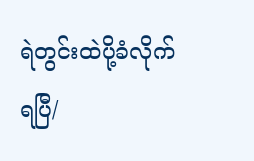ရဲတွင်းထဲပို့ခံလိုက်ရပြီ/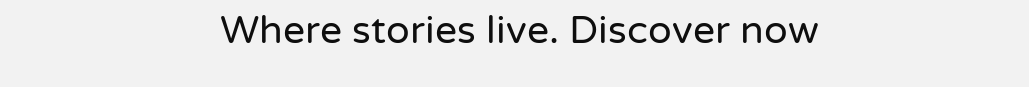Where stories live. Discover now